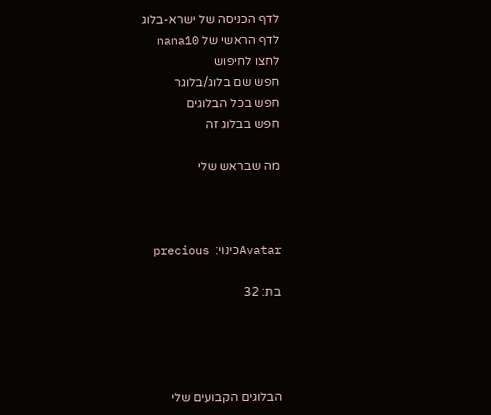לדף הכניסה של ישרא-בלוג
לדף הראשי של nana10
לחצו לחיפוש
חפש שם בלוג/בלוגר
חפש בכל הבלוגים
חפש בבלוג זה

מה שבראש שלי



Avatarכינוי:  precious

בת: 32




הבלוגים הקבועים שלי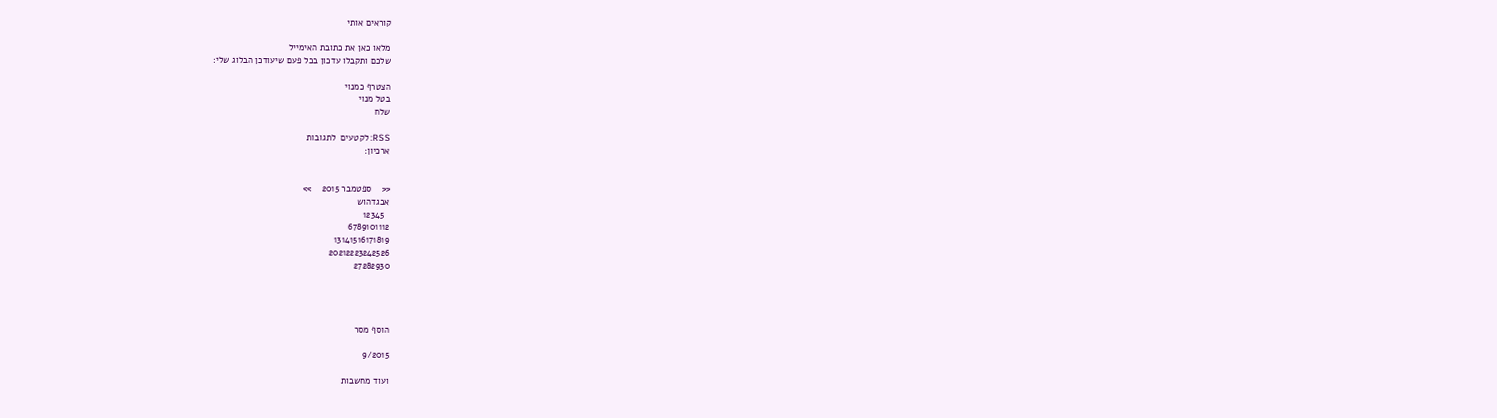קוראים אותי

מלאו כאן את כתובת האימייל
שלכם ותקבלו עדכון בכל פעם שיעודכן הבלוג שלי:

הצטרף כמנוי
בטל מנוי
שלח

RSS: לקטעים  לתגובות
ארכיון:


<<    ספטמבר 2015    >>
אבגדהוש
  12345
6789101112
13141516171819
20212223242526
27282930




הוסף מסר

9/2015

ועוד מחשבות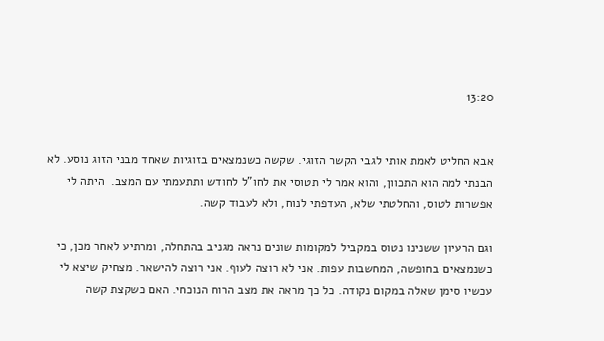13:20


אבא החליט לאמת אותי לגבי הקשר הזוגי. שקשה כשנמצאים בזוגיות שאחד מבני הזוג נוסע. לא הבנתי למה הוא התכוון, והוא אמר לי תטוסי את לחו"ל לחודש ותתעמתי עם המצב.  היתה לי אפשרות לטוס, והחלטתי שלא, העדפתי לנוח, ולא לעבוד קשה.

וגם הרעיון ששנינו נטוס במקביל למקומות שונים נראה מגניב בהתחלה, ומרתיע לאחר מכן, כי כשנמצאים בחופשה, המחשבות עפות. אני לא רוצה לעוף. אני רוצה להישאר. מצחיק שיצא לי עכשיו סימן שאלה במקום נקודה. כל כך מראה את מצב הרוח הנוכחי. האם כשקצת קשה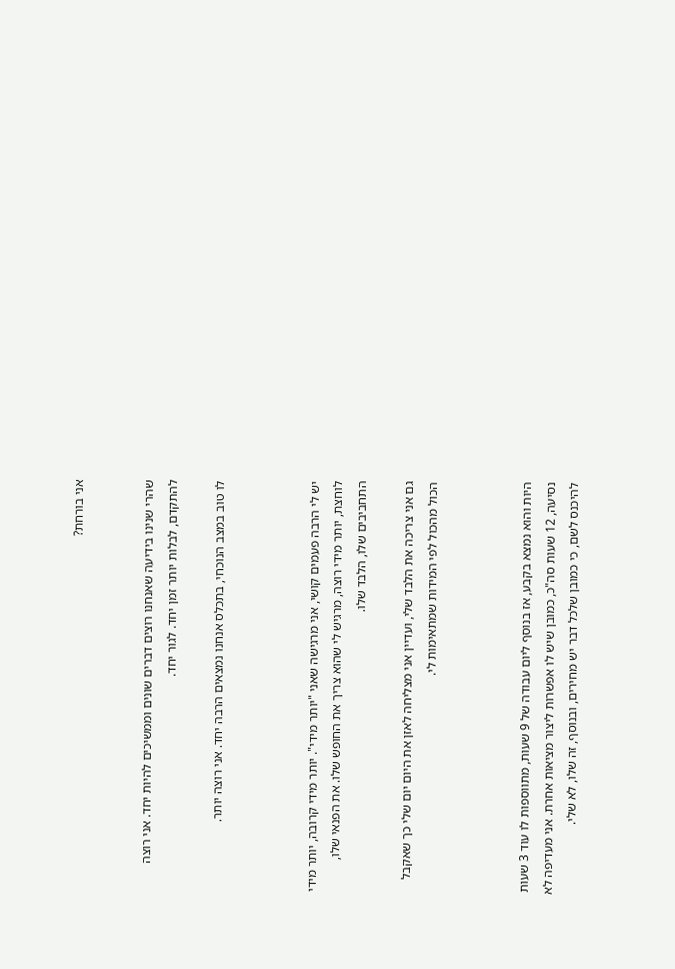אני בורחת?


שהרי שנינו בידיעה שאנחנו רוצים דברים שונים וממשיכים להיות יחד. אני רוצה להתקדם, לבלות יותר זמן יחד. לגור יחד.

לו טוב במצב הנוכחי, בתכלס אנחנו נמצאים הרבה יחד. אני רוצה יותר.



יש לי הרבה פעמים קושי, אני מרגישה שאני "יותר מידי". יותר מידי קרובה, יותר מידי לוחצת, יותר מידי רוצה, מרגיש לי שהוא צריך את החופש שלו. את הפנאי שלו, התחביבים שלו, הלבד שלו.

גם אני צריכה את הלבד שלי, ועדיין אני מצליחה לאזן את היום יום שלי כך שאקבל הכול מהכול לפי המידות שמתאימות לי.



היות והוא נמצא בקבע, אז בנוסף ליום עבודה של 9 שעות, מתווספות לו עוד 3 שעות נסיעה, 12 שעות סה"כ, כמובן שיש לו אפשרות ליצור מציאות אחרת. אני מעדיפה לא להיכנס לשם, כי כמובן שלכל דבר יש מחירים, ובנוסף, זה שלו, לא שלי.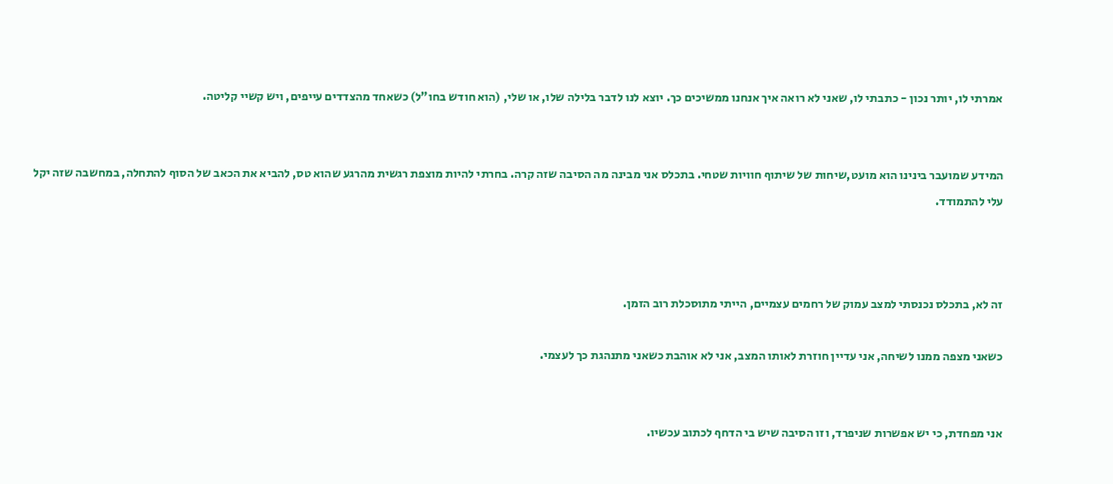אמרתי לו, יותר נכון - כתבתי לו, שאני לא רואה איך אנחנו ממשיכים כך. יוצא לנו לדבר בלילה שלו, או שלי, (הוא חודש בחו"ל) כשאחד מהצדדים עייפים, ויש קשיי קליטה.


המידע שמועבר בינינו הוא מועט,שיחות של שיתוף חוויות שטחי. בתכלס אני מבינה מה הסיבה שזה קרה. בחרתי להיות מוצפת רגשית מהרגע שהוא טס, להביא את הכאב של הסוף להתחלה, במחשבה שזה יקל עלי להתמודד.



זה לא, בתכלס נכנסתי למצב עמוק של רחמים עצמיים, הייתי מתוסכלת רוב הזמן.

כשאני מצפה ממנו לשיחה, אני עדיין חוזרת לאותו המצב, אני לא אוהבת כשאני מתנהגת כך לעצמי.


אני מפחדת, כי יש אפשרות שניפרד, וזו הסיבה שיש בי הדחף לכתוב עכשיו.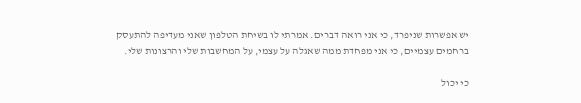יש אפשרות שניפרד, כי אני רואה דברים. אמרתי לו בשיחת הטלפון שאני מעדיפה להתעסק ברחמים עצמיים, כי אני מפחדת ממה שאגלה על עצמי, על המחשבות שלי והרצונות שלי.

כי יכול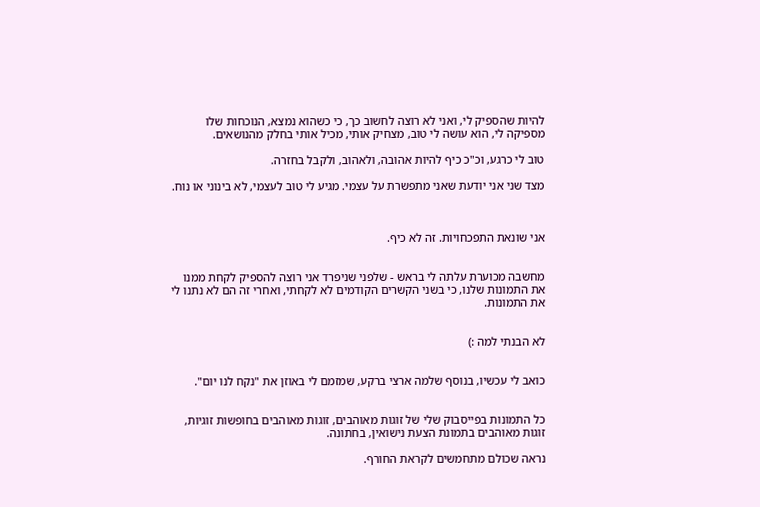להיות שהספיק לי, ואני לא רוצה לחשוב כך, כי כשהוא נמצא, הנוכחות שלו מספיקה לי, הוא עושה לי טוב, מצחיק אותי, מכיל אותי בחלק מהנושאים.

טוב לי כרגע, וכ"כ כיף להיות אהובה, ולאהוב, ולקבל בחזרה.

מצד שני אני יודעת שאני מתפשרת על עצמי. מגיע לי טוב לעצמי, לא בינוני או נוח.



אני שונאת התפכחויות. זה לא כיף.


מחשבה מכוערת עלתה לי בראש - שלפני שניפרד אני רוצה להספיק לקחת ממנו את התמונות שלנו, כי בשני הקשרים הקודמים לא לקחתי, ואחרי זה הם לא נתנו לי את התמונות.


לא הבנתי למה :)


כואב לי עכשיו, בנוסף שלמה ארצי ברקע, שמזמם לי באוזן את "נקח לנו יום".


כל התמונות בפייסבוק שלי של זוגות מאוהבים, זוגות מאוהבים בחופשות זוגיות, זוגות מאוהבים בתמונת הצעת נישואין, בחתונה.

נראה שכולם מתחמשים לקראת החורף.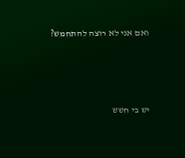ואם אני לא רוצה להתחמש?




יש בי חשש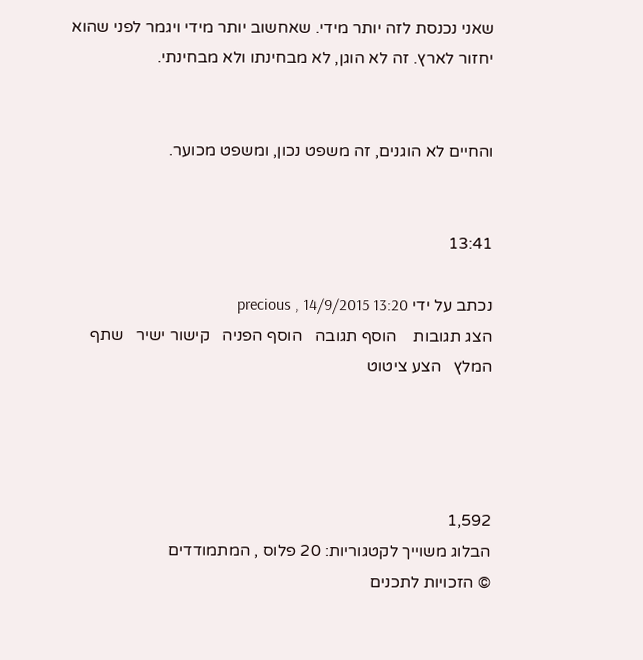שאני נכנסת לזה יותר מידי. שאחשוב יותר מידי ויגמר לפני שהוא יחזור לארץ. זה לא הוגן, לא מבחינתו ולא מבחינתי.


והחיים לא הוגנים, זה משפט נכון, ומשפט מכוער.


13:41

נכתב על ידי precious , 14/9/2015 13:20
הצג תגובות    הוסף תגובה   הוסף הפניה   קישור ישיר   שתף   המלץ   הצע ציטוט




1,592
הבלוג משוייך לקטגוריות: 20 פלוס , המתמודדים
© הזכויות לתכנים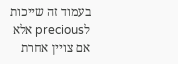בעמוד זה שייכות לprecious אלא אם צויין אחרת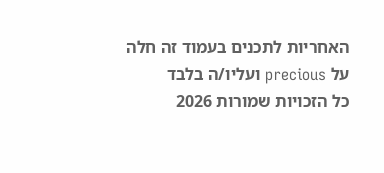האחריות לתכנים בעמוד זה חלה על precious ועליו/ה בלבד
כל הזכויות שמורות 2026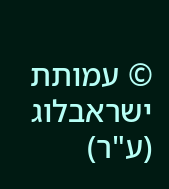© עמותת ישראבלוג (ע"ר)